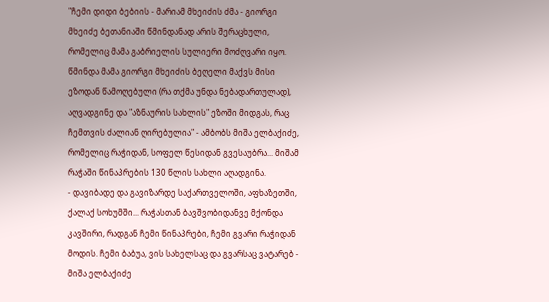"ჩემი დიდი ბებიის - მარიამ მხეიძის ძმა - გიორგი მხეიძე ბეთანიაში წმინდანად არის შერაცხული, რომელიც მამა გაბრიელის სულიერი მოძღვარი იყო. წმინდა მამა გიორგი მხეიძის ბეღელი მაქვს მისი ეზოდან წამოღებული (რა თქმა უნდა ნებადართულად), აღვადგინე და "აზნაურის სახლის" ეზოში მიდგას, რაც ჩემთვის ძალიან ღირებულია" - ამბობს მიშა ელბაქიძე, რომელიც რაჭიდან, სოფელ წესიდან გვესაუბრა... მიშამ რაჭაში წინაპრების 130 წლის სახლი აღადგინა.
- დავიბადე და გავიზარდე საქართველოში, აფხაზეთში, ქალაქ სოხუმში... რაჭასთან ბავშვობიდანვე მქონდა კავშირი, რადგან ჩემი წინაპრები, ჩემი გვარი რაჭიდან მოდის. ჩემი ბაბუა, ვის სახელსაც და გვარსაც ვატარებ - მიშა ელბაქიძე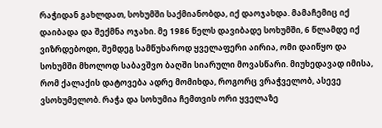რაჭიდან გახლდათ, სოხუმში საქმიანობდა, იქ დაოჯახდა. მამაჩემიც იქ დაიბადა და შექმნა ოჯახი. მე 1986 წელს დავიბადე სოხუმში, 6 წლამდე იქ ვიზრდებოდი, შემდეგ სამწუხაროდ ყველაფერი აირია, ომი დაიწყო და სოხუმში მხოლოდ საბავშვო ბაღში სიარული მოვასწარი. მიუხედავად იმისა, რომ ქალაქის დატოვება ადრე მომიხდა, როგორც ვრაჭველობ, ასევე ვსოხუმელობ. რაჭა და სოხუმია ჩემთვის ორი ყველაზე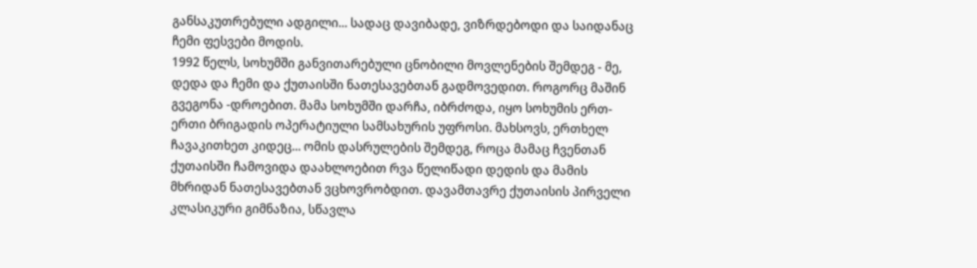განსაკუთრებული ადგილი... სადაც დავიბადე, ვიზრდებოდი და საიდანაც ჩემი ფესვები მოდის.
1992 წელს, სოხუმში განვითარებული ცნობილი მოვლენების შემდეგ - მე, დედა და ჩემი და ქუთაისში ნათესავებთან გადმოვედით. როგორც მაშინ გვეგონა -დროებით. მამა სოხუმში დარჩა, იბრძოდა, იყო სოხუმის ერთ-ერთი ბრიგადის ოპერატიული სამსახურის უფროსი. მახსოვს, ერთხელ ჩავაკითხეთ კიდეც... ომის დასრულების შემდეგ, როცა მამაც ჩვენთან ქუთაისში ჩამოვიდა დაახლოებით რვა წელიწადი დედის და მამის მხრიდან ნათესავებთან ვცხოვრობდით. დავამთავრე ქუთაისის პირველი კლასიკური გიმნაზია, სწავლა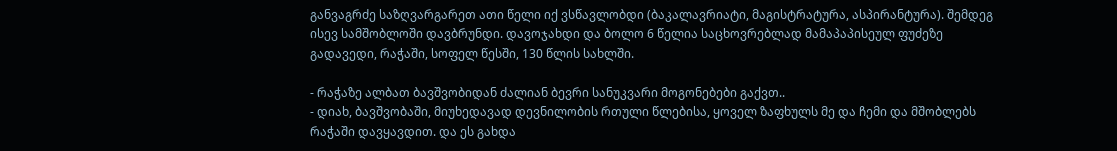განვაგრძე საზღვარგარეთ ათი წელი იქ ვსწავლობდი (ბაკალავრიატი, მაგისტრატურა, ასპირანტურა). შემდეგ ისევ სამშობლოში დავბრუნდი. დავოჯახდი და ბოლო 6 წელია საცხოვრებლად მამაპაპისეულ ფუძეზე გადავედი, რაჭაში, სოფელ წესში, 130 წლის სახლში.

- რაჭაზე ალბათ ბავშვობიდან ძალიან ბევრი სანუკვარი მოგონებები გაქვთ..
- დიახ, ბავშვობაში, მიუხედავად დევნილობის რთული წლებისა, ყოველ ზაფხულს მე და ჩემი და მშობლებს რაჭაში დავყავდით. და ეს გახდა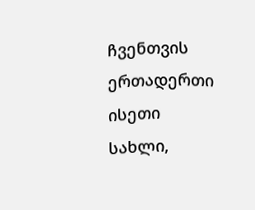ჩვენთვის ერთადერთი ისეთი სახლი,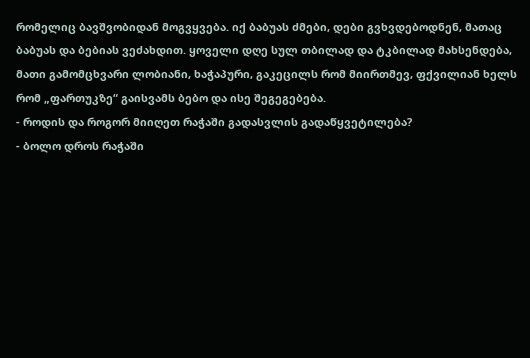რომელიც ბავშვობიდან მოგვყვება. იქ ბაბუას ძმები, დები გვხვდებოდნენ, მათაც ბაბუას და ბებიას ვეძახდით. ყოველი დღე სულ თბილად და ტკბილად მახსენდება, მათი გამომცხვარი ლობიანი, ხაჭაპური, გაკეცილს რომ მიირთმევ, ფქვილიან ხელს რომ „ფართუკზე“ გაისვამს ბებო და ისე შეგეგებება.
- როდის და როგორ მიიღეთ რაჭაში გადასვლის გადაწყვეტილება?
- ბოლო დროს რაჭაში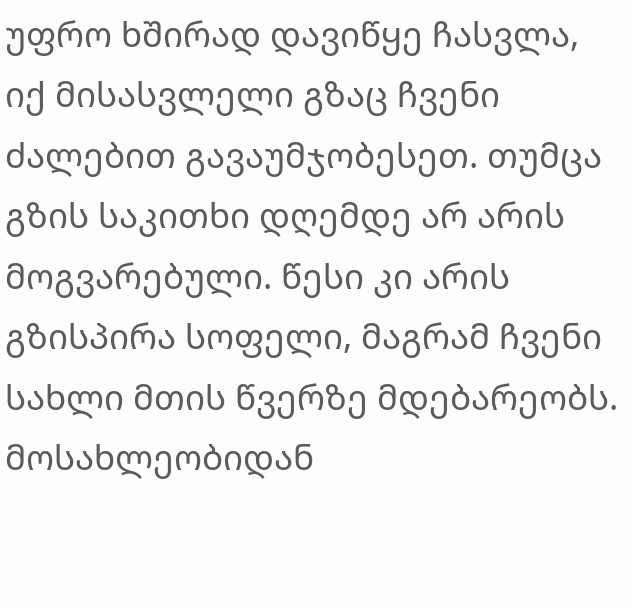უფრო ხშირად დავიწყე ჩასვლა, იქ მისასვლელი გზაც ჩვენი ძალებით გავაუმჯობესეთ. თუმცა გზის საკითხი დღემდე არ არის მოგვარებული. წესი კი არის გზისპირა სოფელი, მაგრამ ჩვენი სახლი მთის წვერზე მდებარეობს. მოსახლეობიდან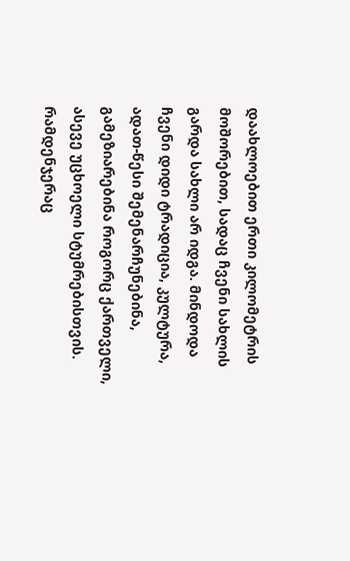დაახლოებით ერთი კილომეტრის მოშორებით, სადაც ჩვენი სახლის გარდა სახლი არ იდგა. მინდოდა ჩვენი დიდი ტრადიცია, კულტურა, ადათ-წესი შემენარჩუნებინა, გამეზიარებინა როგორც ქართველი, ასევე უცხოელი სტუმრებისთვის. რამდენჯერაც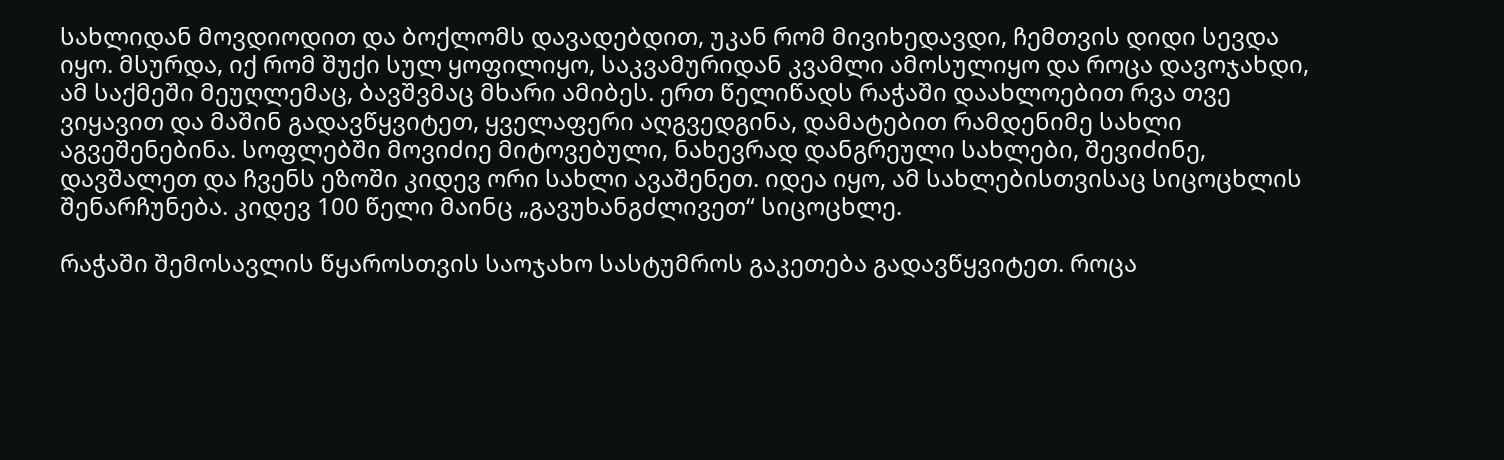სახლიდან მოვდიოდით და ბოქლომს დავადებდით, უკან რომ მივიხედავდი, ჩემთვის დიდი სევდა იყო. მსურდა, იქ რომ შუქი სულ ყოფილიყო, საკვამურიდან კვამლი ამოსულიყო და როცა დავოჯახდი, ამ საქმეში მეუღლემაც, ბავშვმაც მხარი ამიბეს. ერთ წელიწადს რაჭაში დაახლოებით რვა თვე ვიყავით და მაშინ გადავწყვიტეთ, ყველაფერი აღგვედგინა, დამატებით რამდენიმე სახლი აგვეშენებინა. სოფლებში მოვიძიე მიტოვებული, ნახევრად დანგრეული სახლები, შევიძინე, დავშალეთ და ჩვენს ეზოში კიდევ ორი სახლი ავაშენეთ. იდეა იყო, ამ სახლებისთვისაც სიცოცხლის შენარჩუნება. კიდევ 100 წელი მაინც „გავუხანგძლივეთ“ სიცოცხლე.

რაჭაში შემოსავლის წყაროსთვის საოჯახო სასტუმროს გაკეთება გადავწყვიტეთ. როცა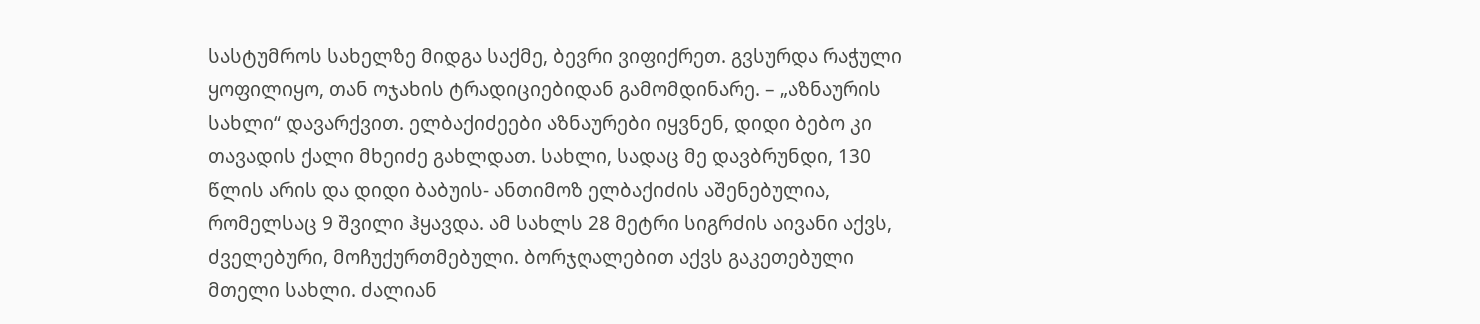სასტუმროს სახელზე მიდგა საქმე, ბევრი ვიფიქრეთ. გვსურდა რაჭული ყოფილიყო, თან ოჯახის ტრადიციებიდან გამომდინარე. – „აზნაურის სახლი“ დავარქვით. ელბაქიძეები აზნაურები იყვნენ, დიდი ბებო კი თავადის ქალი მხეიძე გახლდათ. სახლი, სადაც მე დავბრუნდი, 130 წლის არის და დიდი ბაბუის- ანთიმოზ ელბაქიძის აშენებულია, რომელსაც 9 შვილი ჰყავდა. ამ სახლს 28 მეტრი სიგრძის აივანი აქვს, ძველებური, მოჩუქურთმებული. ბორჯღალებით აქვს გაკეთებული მთელი სახლი. ძალიან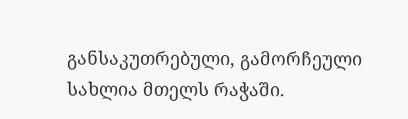განსაკუთრებული, გამორჩეული სახლია მთელს რაჭაში.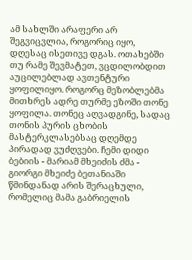ამ სახლში არაფერი არ შეგვიცვლია, როგორიც იყო, დღესაც ისეთივე დგას. ოთახებში თუ რამე შევმატეთ, ვცდილობდით აუცილებლად ავთენტური ყოფილიყო. როგორც მეზობლებმა მითხრეს ადრე თურმე ეზოში თონე ყოფილა. თონეც აღვადგინე, სადაც თონის პურის ცხობის მასტერკლასებსაც დღემდე პირადად ვუძღვები. ჩემი დიდი ბებიის - მარიამ მხეიძის ძმა - გიორგი მხეიძე ბეთანიაში წმინდანად არის შერაცხული, რომელიც მამა გაბრიელის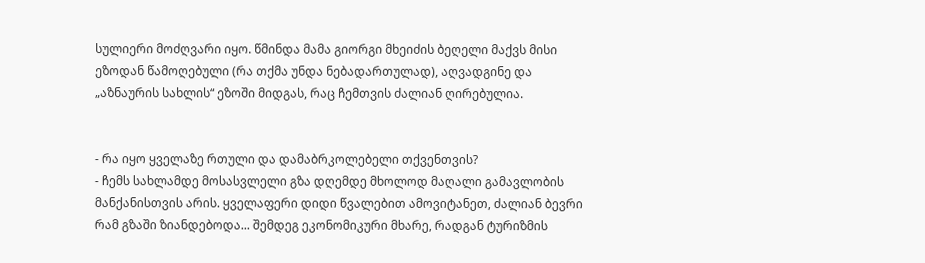სულიერი მოძღვარი იყო. წმინდა მამა გიორგი მხეიძის ბეღელი მაქვს მისი ეზოდან წამოღებული (რა თქმა უნდა ნებადართულად), აღვადგინე და „აზნაურის სახლის“ ეზოში მიდგას, რაც ჩემთვის ძალიან ღირებულია.


- რა იყო ყველაზე რთული და დამაბრკოლებელი თქვენთვის?
- ჩემს სახლამდე მოსასვლელი გზა დღემდე მხოლოდ მაღალი გამავლობის მანქანისთვის არის. ყველაფერი დიდი წვალებით ამოვიტანეთ, ძალიან ბევრი რამ გზაში ზიანდებოდა... შემდეგ ეკონომიკური მხარე, რადგან ტურიზმის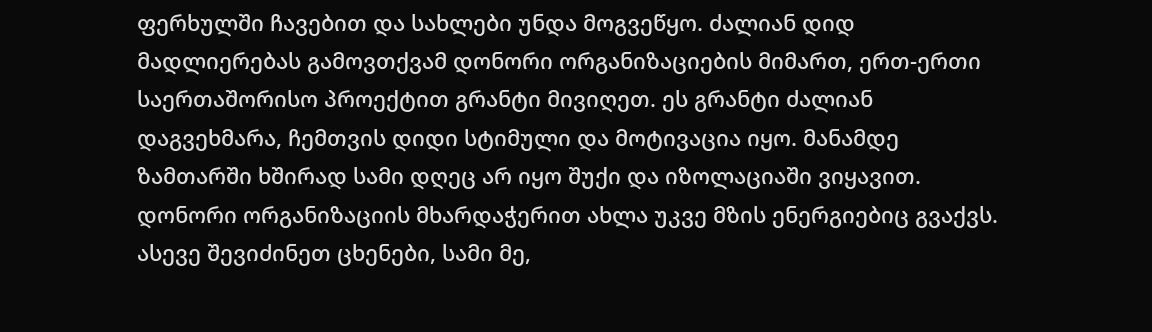ფერხულში ჩავებით და სახლები უნდა მოგვეწყო. ძალიან დიდ მადლიერებას გამოვთქვამ დონორი ორგანიზაციების მიმართ, ერთ-ერთი საერთაშორისო პროექტით გრანტი მივიღეთ. ეს გრანტი ძალიან დაგვეხმარა, ჩემთვის დიდი სტიმული და მოტივაცია იყო. მანამდე ზამთარში ხშირად სამი დღეც არ იყო შუქი და იზოლაციაში ვიყავით. დონორი ორგანიზაციის მხარდაჭერით ახლა უკვე მზის ენერგიებიც გვაქვს. ასევე შევიძინეთ ცხენები, სამი მე,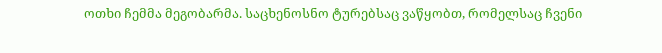ოთხი ჩემმა მეგობარმა. საცხენოსნო ტურებსაც ვაწყობთ, რომელსაც ჩვენი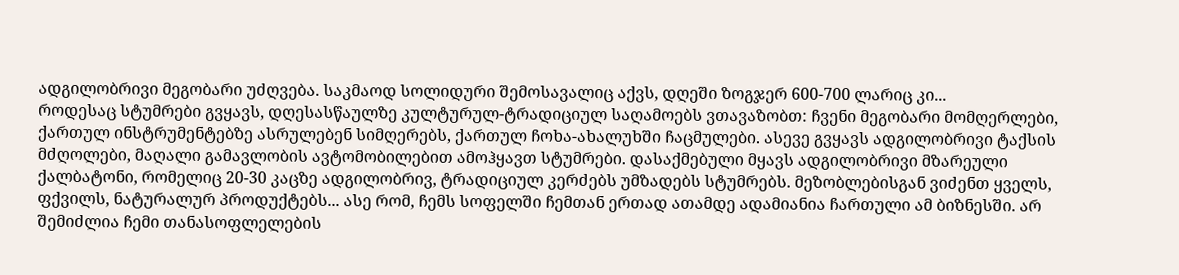ადგილობრივი მეგობარი უძღვება. საკმაოდ სოლიდური შემოსავალიც აქვს, დღეში ზოგჯერ 600-700 ლარიც კი...
როდესაც სტუმრები გვყავს, დღესასწაულზე კულტურულ-ტრადიციულ საღამოებს ვთავაზობთ: ჩვენი მეგობარი მომღერლები, ქართულ ინსტრუმენტებზე ასრულებენ სიმღერებს, ქართულ ჩოხა-ახალუხში ჩაცმულები. ასევე გვყავს ადგილობრივი ტაქსის მძღოლები, მაღალი გამავლობის ავტომობილებით ამოჰყავთ სტუმრები. დასაქმებული მყავს ადგილობრივი მზარეული ქალბატონი, რომელიც 20-30 კაცზე ადგილობრივ, ტრადიციულ კერძებს უმზადებს სტუმრებს. მეზობლებისგან ვიძენთ ყველს, ფქვილს, ნატურალურ პროდუქტებს... ასე რომ, ჩემს სოფელში ჩემთან ერთად ათამდე ადამიანია ჩართული ამ ბიზნესში. არ შემიძლია ჩემი თანასოფლელების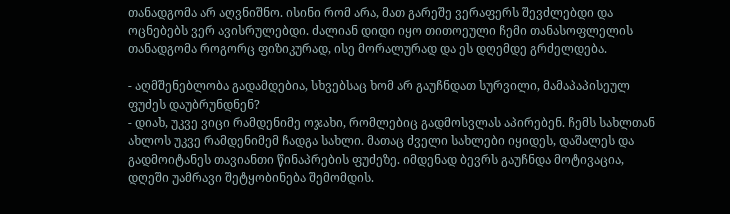თანადგომა არ აღვნიშნო. ისინი რომ არა, მათ გარეშე ვერაფერს შევძლებდი და ოცნებებს ვერ ავისრულებდი. ძალიან დიდი იყო თითოეული ჩემი თანასოფლელის თანადგომა როგორც ფიზიკურად, ისე მორალურად და ეს დღემდე გრძელდება.

- აღმშენებლობა გადამდებია, სხვებსაც ხომ არ გაუჩნდათ სურვილი, მამაპაპისეულ ფუძეს დაუბრუნდნენ?
- დიახ, უკვე ვიცი რამდენიმე ოჯახი, რომლებიც გადმოსვლას აპირებენ. ჩემს სახლთან ახლოს უკვე რამდენიმემ ჩადგა სახლი. მათაც ძველი სახლები იყიდეს, დაშალეს და გადმოიტანეს თავიანთი წინაპრების ფუძეზე. იმდენად ბევრს გაუჩნდა მოტივაცია, დღეში უამრავი შეტყობინება შემომდის.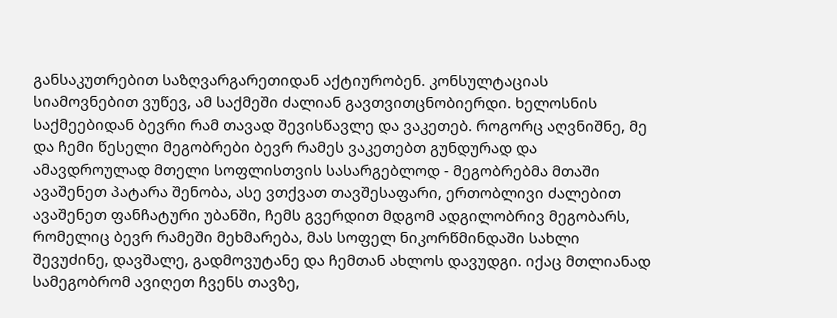განსაკუთრებით საზღვარგარეთიდან აქტიურობენ. კონსულტაციას სიამოვნებით ვუწევ, ამ საქმეში ძალიან გავთვითცნობიერდი. ხელოსნის საქმეებიდან ბევრი რამ თავად შევისწავლე და ვაკეთებ. როგორც აღვნიშნე, მე და ჩემი წესელი მეგობრები ბევრ რამეს ვაკეთებთ გუნდურად და ამავდროულად მთელი სოფლისთვის სასარგებლოდ - მეგობრებმა მთაში ავაშენეთ პატარა შენობა, ასე ვთქვათ თავშესაფარი, ერთობლივი ძალებით ავაშენეთ ფანჩატური უბანში, ჩემს გვერდით მდგომ ადგილობრივ მეგობარს, რომელიც ბევრ რამეში მეხმარება, მას სოფელ ნიკორწმინდაში სახლი შევუძინე, დავშალე, გადმოვუტანე და ჩემთან ახლოს დავუდგი. იქაც მთლიანად სამეგობრომ ავიღეთ ჩვენს თავზე,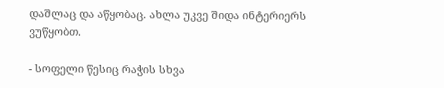დაშლაც და აწყობაც. ახლა უკვე შიდა ინტერიერს ვუწყობთ.

- სოფელი წესიც რაჭის სხვა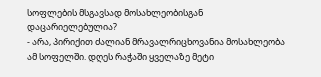სოფლების მსგავსად მოსახლეობისგან დაცარიელებულია?
- არა, პირიქით ძალიან მრავალრიცხოვანია მოსახლეობა ამ სოფელში. დღეს რაჭაში ყველაზე მეტი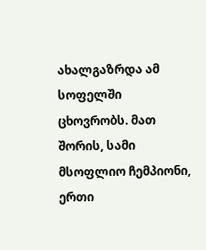ახალგაზრდა ამ სოფელში ცხოვრობს. მათ შორის, სამი მსოფლიო ჩემპიონი, ერთი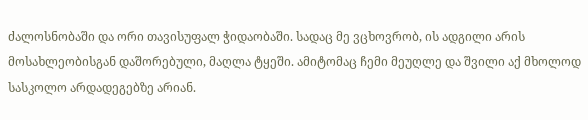ძალოსნობაში და ორი თავისუფალ ჭიდაობაში. სადაც მე ვცხოვრობ, ის ადგილი არის მოსახლეობისგან დაშორებული, მაღლა ტყეში. ამიტომაც ჩემი მეუღლე და შვილი აქ მხოლოდ სასკოლო არდადეგებზე არიან.